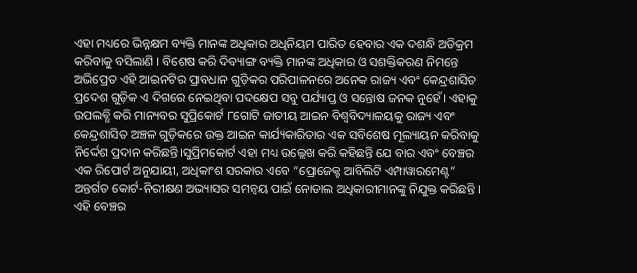ଏହା ମଧ୍ୟରେ ଭିନ୍ନକ୍ଷମ ବ୍ୟକ୍ତି ମାନଙ୍କ ଅଧିକାର ଅଧିନିୟମ ପାରିତ ହେବାର ଏକ ଦଶନ୍ଧି ଅତିକ୍ରମ କରିବାକୁ ବସିଲାଣି । ବିଶେଷ କରି ଦିବ୍ୟାଙ୍ଗ ବ୍ୟକ୍ତି ମାନଙ୍କ ଅଧିକାର ଓ ସଶକ୍ତିକରଣ ନିମନ୍ତେ ଅଭିପ୍ରେତ ଏହି ଆଇନଟିର ପ୍ରାବଧାନ ଗୁଡ଼ିକର ପରିପାଳନରେ ଅନେକ ରାଜ୍ୟ ଏବଂ କେନ୍ଦ୍ରଶାସିତ ପ୍ରଦେଶ ଗୁଡ଼ିକ ଏ ଦିଗରେ ନେଇଥିବା ପଦକ୍ଷେପ ସବୁ ପର୍ଯ୍ୟାପ୍ତ ଓ ସନ୍ତୋଷ ଜନକ ନୁହେଁ। ଏହାକୁ ଉପଲବ୍ଧି କରି ମାନ୍ୟବର ସୁପ୍ରିକୋର୍ଟ ୮ଗୋଟି ଜାତୀୟ ଆଇନ ବିଶ୍ଵବିଦ୍ୟାଳୟକୁ ରାଜ୍ୟ ଏବଂ କେନ୍ଦ୍ରଶାସିତ ଅଞ୍ଚଳ ଗୁଡ଼ିକରେ ଉକ୍ତ ଆଇନ କାର୍ଯ୍ୟକାରିତାର ଏକ ସବିଶେଷ ମୂଲ୍ୟାୟନ କରିବାକୁ ନିର୍ଦ୍ଦେଶ ପ୍ରଦାନ କରିଛନ୍ତି।ସୁପ୍ରିମକୋର୍ଟ ଏହା ମଧ୍ୟ ଉଲ୍ଲେଖ କରି କହିଛନ୍ତି ଯେ ବାର ଏବଂ ବେଞ୍ଚର ଏକ ରିପୋର୍ଟ ଅନୁଯାୟୀ, ଅଧିକାଂଶ ସରକାର ଏବେ “ପ୍ରୋଜେକ୍ଟ ଆବିଲିଟି ଏମ୍ପାୱାରମେଣ୍ଟ” ଅନ୍ତର୍ଗତ କୋର୍ଟ-ନିରୀକ୍ଷଣ ଅଭ୍ୟାସର ସମନ୍ୱୟ ପାଇଁ ନୋଡାଲ ଅଧିକାରୀମାନଙ୍କୁ ନିଯୁକ୍ତ କରିଛନ୍ତି । ଏହି ବେଞ୍ଚର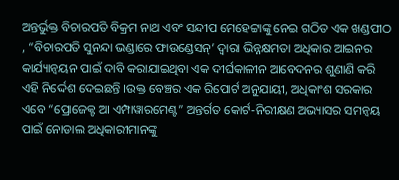ଅନ୍ତର୍ଭୁକ୍ତ ବିଚାରପତି ବିକ୍ରମ ନାଥ ଏବଂ ସନ୍ଦୀପ ମେହେଟ୍ଟାଙ୍କୁ ନେଇ ଗଠିତ ଏକ ଖଣ୍ଡପୀଠ , “ବିଚାରପତି ସୁନନ୍ଦା ଭଣ୍ଡାରେ ଫାଉଣ୍ଡେସନ୍’ ଦ୍ୱାରା ଭିନ୍ନକ୍ଷମତା ଅଧିକାର ଆଇନର କାର୍ଯ୍ୟାନ୍ୱୟନ ପାଇଁ ଦାବି କରାଯାଇଥିବା ଏକ ଦୀର୍ଘକାଳୀନ ଆବେଦନର ଶୁଣାଣି କରି ଏହି ନିର୍ଦ୍ଦେଶ ଦେଇଛନ୍ତି ।ଉକ୍ତ ବେଞ୍ଚର ଏକ ରିପୋର୍ଟ ଅନୁଯାୟୀ, ଅଧିକାଂଶ ସରକାର ଏବେ “ପ୍ରୋଜେକ୍ଟ ଆ ଏମ୍ପାୱାରମେଣ୍ଟ” ଅନ୍ତର୍ଗତ କୋର୍ଟ-ନିରୀକ୍ଷଣ ଅଭ୍ୟାସର ସମନ୍ୱୟ ପାଇଁ ନୋଡାଲ ଅଧିକାରୀମାନଙ୍କୁ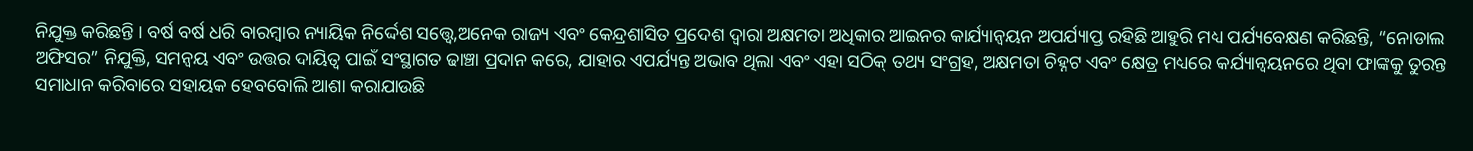ନିଯୁକ୍ତ କରିଛନ୍ତି । ବର୍ଷ ବର୍ଷ ଧରି ବାରମ୍ବାର ନ୍ୟାୟିକ ନିର୍ଦ୍ଦେଶ ସତ୍ତ୍ୱେ,ଅନେକ ରାଜ୍ୟ ଏବଂ କେନ୍ଦ୍ରଶାସିତ ପ୍ରଦେଶ ଦ୍ୱାରା ଅକ୍ଷମତା ଅଧିକାର ଆଇନର କାର୍ଯ୍ୟାନ୍ୱୟନ ଅପର୍ଯ୍ୟାପ୍ତ ରହିଛି ଆହୁରି ମଧ୍ୟ ପର୍ଯ୍ୟବେକ୍ଷଣ କରିଛନ୍ତି, “ନୋଡାଲ ଅଫିସର” ନିଯୁକ୍ତି, ସମନ୍ଵୟ ଏବଂ ଉତ୍ତର ଦାୟିତ୍ୱ ପାଇଁ ସଂସ୍ଥାଗତ ଢାଞ୍ଚା ପ୍ରଦାନ କରେ, ଯାହାର ଏପର୍ଯ୍ୟନ୍ତ ଅଭାବ ଥିଲା ଏବଂ ଏହା ସଠିକ୍ ତଥ୍ୟ ସଂଗ୍ରହ, ଅକ୍ଷମତା ଚିହ୍ନଟ ଏବଂ କ୍ଷେତ୍ର ମଧ୍ୟରେ କର୍ଯ୍ୟାନ୍ଵୟନରେ ଥିବା ଫାଙ୍କକୁ ତୁରନ୍ତ ସମାଧାନ କରିବାରେ ସହାୟକ ହେବବୋଲି ଆଶା କରାଯାଉଛି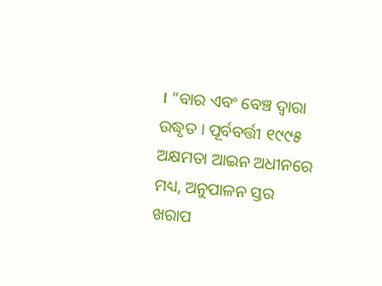। “ବାର ଏବଂ ବେଞ୍ଚ ଦ୍ୱାରା ଉଦ୍ଧୃତ । ପୂର୍ବବର୍ତ୍ତୀ ୧୯୯୫ ଅକ୍ଷମତା ଆଇନ ଅଧୀନରେ ମଧ୍ୟ, ଅନୁପାଳନ ସ୍ତର ଖରାପ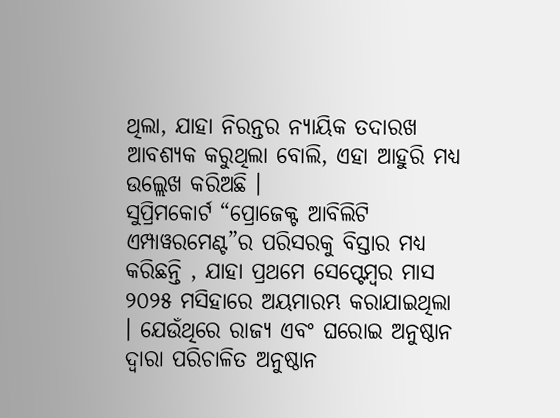ଥିଲା, ଯାହା ନିରନ୍ତର ନ୍ୟାୟିକ ତଦାରଖ ଆବଶ୍ୟକ କରୁଥିଲା ବୋଲି, ଏହା ଆହୁରି ମଧ୍ୟ ଉଲ୍ଲେଖ କରିଅଛି ।
ସୁପ୍ରିମକୋର୍ଟ “ପ୍ରୋଜେକ୍ଟ ଆବିଲିଟି ଏମ୍ପାୱରମେଣ୍ଟ”ର ପରିସରକୁ ବିସ୍ତାର ମଧ୍ୟ କରିଛନ୍ତି , ଯାହା ପ୍ରଥମେ ସେପ୍ଟେମ୍ବର ମାସ ୨୦୨୫ ମସିହାରେ ଅୟମାରମ୍ଭ କରାଯାଇଥିଲା । ଯେଉଁଥିରେ ରାଜ୍ୟ ଏବଂ ଘରୋଇ ଅନୁଷ୍ଠାନ ଦ୍ୱାରା ପରିଚାଳିତ ଅନୁଷ୍ଠାନ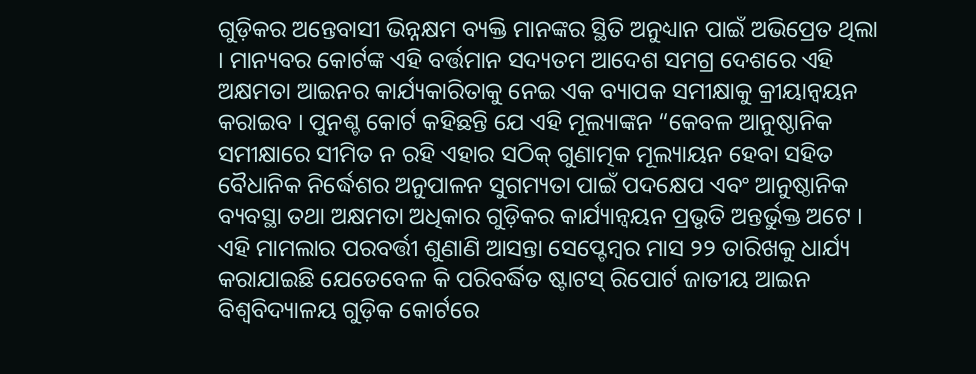ଗୁଡ଼ିକର ଅନ୍ତେବାସୀ ଭିନ୍ନକ୍ଷମ ବ୍ୟକ୍ତି ମାନଙ୍କର ସ୍ଥିତି ଅନୁଧ୍ୟାନ ପାଇଁ ଅଭିପ୍ରେତ ଥିଲା । ମାନ୍ୟବର କୋର୍ଟଙ୍କ ଏହି ବର୍ତ୍ତମାନ ସଦ୍ୟତମ ଆଦେଶ ସମଗ୍ର ଦେଶରେ ଏହି ଅକ୍ଷମତା ଆଇନର କାର୍ଯ୍ୟକାରିତାକୁ ନେଇ ଏକ ବ୍ୟାପକ ସମୀକ୍ଷାକୁ କ୍ରୀୟାନ୍ଵୟନ କରାଇବ । ପୁନଶ୍ଚ କୋର୍ଟ କହିଛନ୍ତି ଯେ ଏହି ମୂଲ୍ୟାଙ୍କନ “କେବଳ ଆନୁଷ୍ଠାନିକ ସମୀକ୍ଷାରେ ସୀମିତ ନ ରହି ଏହାର ସଠିକ୍ ଗୁଣାତ୍ମକ ମୂଲ୍ୟାୟନ ହେବା ସହିତ ବୈଧାନିକ ନିର୍ଦ୍ଧେଶର ଅନୁପାଳନ ସୁଗମ୍ୟତା ପାଇଁ ପଦକ୍ଷେପ ଏବଂ ଆନୁଷ୍ଠାନିକ ବ୍ୟବସ୍ଥା ତଥା ଅକ୍ଷମତା ଅଧିକାର ଗୁଡ଼ିକର କାର୍ଯ୍ୟାନ୍ଵୟନ ପ୍ରଭୃତି ଅନ୍ତର୍ଭୁକ୍ତ ଅଟେ । ଏହି ମାମଲାର ପରବର୍ତ୍ତୀ ଶୁଣାଣି ଆସନ୍ତା ସେପ୍ଟେମ୍ୱର ମାସ ୨୨ ତାରିଖକୁ ଧାର୍ଯ୍ୟ କରାଯାଇଛି ଯେତେବେଳ କି ପରିବର୍ଦ୍ଧିତ ଷ୍ଟାଟସ୍ ରିପୋର୍ଟ ଜାତୀୟ ଆଇନ ବିଶ୍ଵବିଦ୍ୟାଳୟ ଗୁଡ଼ିକ କୋର୍ଟରେ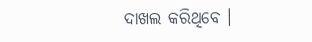ଦାଖଲ କରିଥିବେ ।